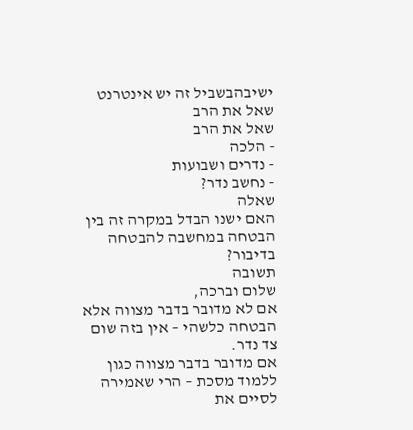ישיבהבשביל זה יש אינטרנט שאל את הרב
שאל את הרב
- הלכה
- נדרים ושבועות
- נחשב נדר?
שאלה
האם ישנו הבדל במקרה זה בין הבטחה במחשבה להבטחה בדיבור?
תשובה
שלום וברכה,
אם לא מדובר בדבר מצווה אלא הבטחה כלשהי – אין בזה שום צד נדר.
אם מדובר בדבר מצווה כגון ללמוד מסכת – הרי שאמירה לסיים את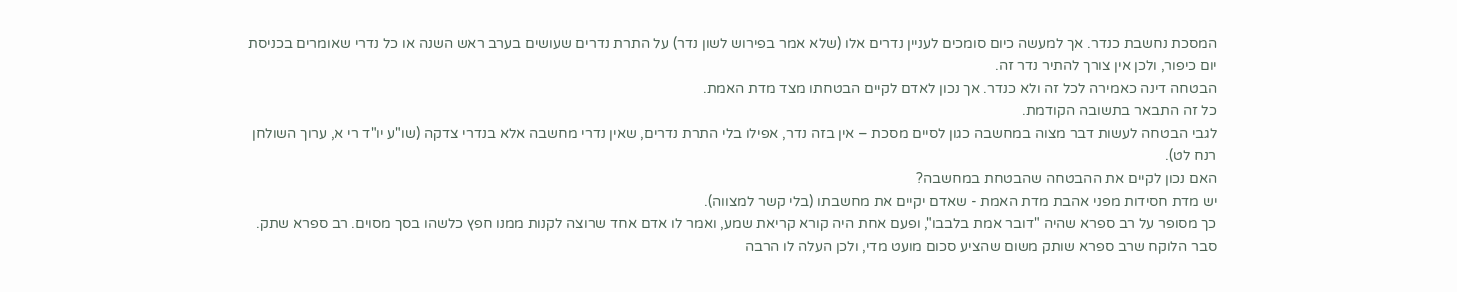המסכת נחשבת כנדר. אך למעשה כיום סומכים לעניין נדרים אלו (שלא אמר בפירוש לשון נדר) על התרת נדרים שעושים בערב ראש השנה או כל נדרי שאומרים בכניסת יום כיפור, ולכן אין צורך להתיר נדר זה.
הבטחה דינה כאמירה לכל זה ולא כנדר. אך נכון לאדם לקיים הבטחתו מצד מדת האמת.
כל זה התבאר בתשובה הקודמת.
לגבי הבטחה לעשות דבר מצוה במחשבה כגון לסיים מסכת – אין בזה נדר, אפילו בלי התרת נדרים, שאין נדרי מחשבה אלא בנדרי צדקה (שו"ע יו"ד רי א, ערוך השולחן רנח לט).
האם נכון לקיים את ההבטחה שהבטחת במחשבה?
יש מדת חסידות מפני אהבת מדת האמת - שאדם יקיים את מחשבתו (בלי קשר למצווה).
כך מסופר על רב ספרא שהיה "דובר אמת בלבבו", ופעם אחת היה קורא קריאת שמע, ואמר לו אדם אחד שרוצה לקנות ממנו חפץ כלשהו בסך מסוים. רב ספרא שתק. סבר הלוקח שרב ספרא שותק משום שהציע סכום מועט מדי, ולכן העלה לו הרבה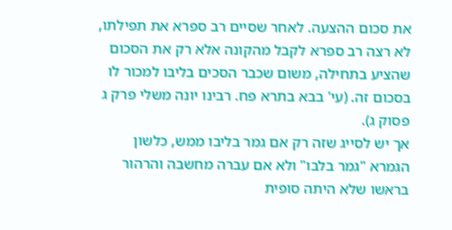את סכום ההצעה. לאחר שסיים רב ספרא את תפילתו, לא רצה רב ספרא לקבל מהקונה אלא רק את הסכום שהציע בתחילה, משום שכבר הסכים בליבו למכור לו בסכום זה. (עי' בבא בתרא פח. רבינו יונה משלי פרק ג פסוק ג).
אך יש לסייג שזה רק אם גמר בליבו ממש, כלשון הגמרא "גמר בלבו" ולא אם עברה מחשבה והרהור בראשו שלא היתה סופית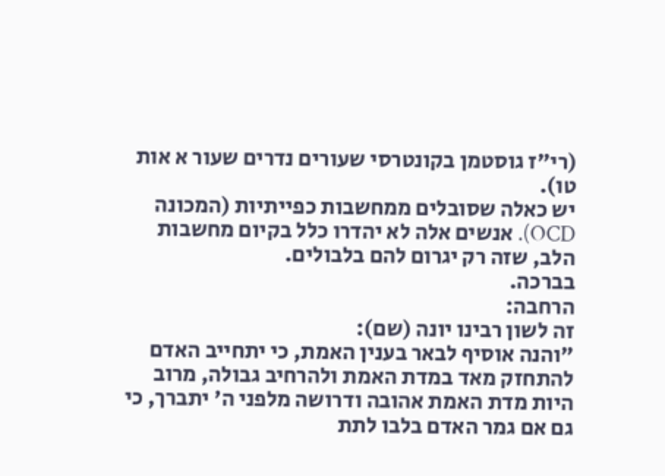(רי"ז גוסטמן בקונטרסי שעורים נדרים שעור א אות טו).
יש כאלה שסובלים ממחשבות כפייתיות (המכונה OCD). אנשים אלה לא יהדרו כלל בקיום מחשבות הלב, שזה רק יגרום להם בלבולים.
בברכה.
הרחבה:
זה לשון רבינו יונה (שם):
"והנה אוסיף לבאר בענין האמת, כי יתחייב האדם להתחזק מאד במדת האמת ולהרחיב גבולה, מרוב היות מדת האמת אהובה ודרושה מלפני ה' יתברך, כי גם אם גמר האדם בלבו לתת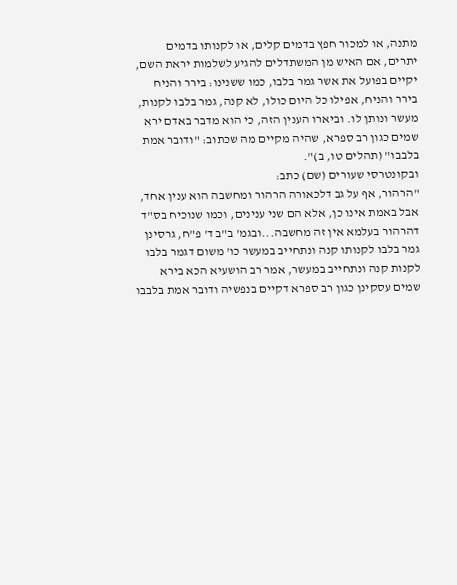מתנה, או למכור חפץ בדמים קלים, או לקנותו בדמים יתרים, אם האיש מן המשתדלים להגיע לשלמות יראת השם, יקיים בפועל את אשר גמר בלבו, כמו ששנינו: בירר והניח בירר והניח, אפילו כל היום כולו, לא קנה, גמר בלבו לקנות, מעשר ונותן לו. וביארו הענין הזה, כי הוא מדבר באדם ירא שמים כגון רב ספרא, שהיה מקיים מה שכתוב: "ודובר אמת בלבבו" (תהלים טו, ב)".
ובקונטרסי שעורים (שם) כתב:
"הרהור, אף על גב דלכאורה הרהור ומחשבה הוא ענין אחד, אבל באמת אינו כן, אלא הם שני ענינים, וכמו שנוכיח בס"ד דהרהור בעלמא אין זה מחשבה...ובגמ' ב"ב ד' פ"ח, גרסינן גמר בלבו לקנותו קנה ונתחייב במעשר כו' משום דגמר בלבו לקנות קנה ונתחייב במעשר, אמר רב הושעיא הכא בירא שמים עסקינן כגון רב ספרא דקיים בנפשיה ודובר אמת בלבבו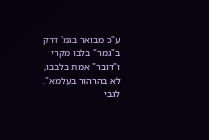ע"כ מבואר בגמ' דרק ב"גמר" בלבו מקרי ו"דובר" אמת בלבבו, לא בהרהור בעלמא".
לגבי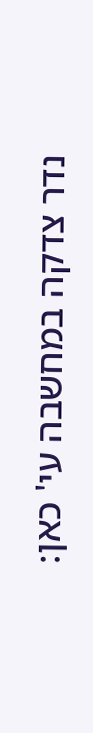נדר צדקה במחשבה עי' כאן: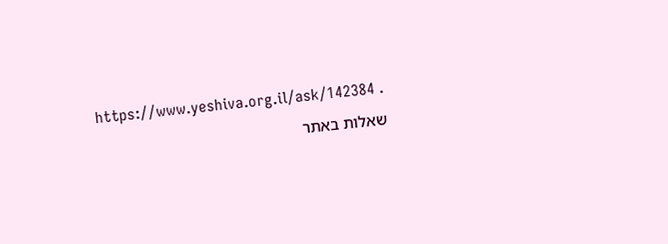https://www.yeshiva.org.il/ask/142384 .
שאלות באתר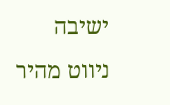ישיבה
ניווט מהיר